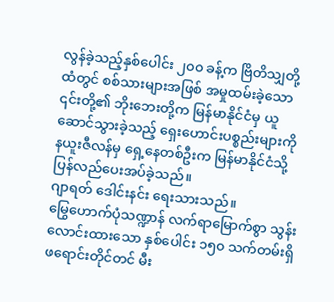လွန်ခဲ့သည့်နှစ်ပေါင်း ၂၀၀ ခန့်က ဗြိတိသျှတို့ထံတွင် စစ်သားများအဖြစ် အမှုထမ်းခဲ့သော ၎င်းတို့၏ ဘိုးဘေးတို့က မြန်မာနိုင်ငံမှ ယူဆောင်သွားခဲ့သည့် ရှေးဟောင်းပစ္စည်းများကို နယူးဇီလန်မှ ရှေ့နေတစ်ဦးက မြန်မာနိုင်ငံသို့ ပြန်လည်ပေးအပ်ခဲ့သည်။
ဂျာရတ် ဒေါင်းနင်း ရေးသားသည်။
မြွေဟောက်ပုံသဏ္ဍာန် လက်ရာမြောက်စွာ သွန်းလောင်းထားသော နှစ်ပေါင်း ၁၅၀ သက်တမ်းရှိ ဖရောင်းတိုင်တင် မီး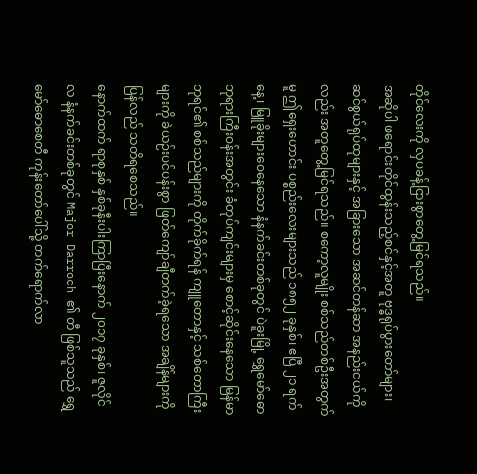တိုင်လေးကို လှပခန့်ငြားစွာတွေ့မြင်ရသည်။
အဆိုပါ ဖရောင်းတိုင်ထွန်းသည့်စင်နှင့်အတူ ဗုဒ္ဓရုပ်ပွားတော်များ၊ ဆင်စွယ်ရုပ်ထုများနှင့် အခြားသော အဆင်တန်ဆာ အနည်းငယ်ကိုလည်း အတူတွေ့မြင်ရသည်။ စကော့လူမျိုး စစ်သည်တစ်ဦးအတွက်မူ ဤရှေးဟောင်း ပစ္စည်းလေးများသည် ၁၈၅၂ ခုနှစ်၊ ဧပြီ ၂၁ ရက်နေ့၊ မြူခိုးများဝေနေသော နံနက်ခင်းတစ်ခုတွင် ပဲခူးမြို့ ရွှေမော်ဓော ဘုရားကြီးဝန်းအတွင်း ခံတုပ်ကျင်းများမှ စောင့်ဆိုင်းနေသော မြန်မာဘုရင်၏ စစ်သည်များကို တိုက်ခိုက်ရန် ကျူတောနှင့် သစ်တောကြီးများကို ခဲယဉ်းပင်ပန်းစွာ ဖြတ်ကျော်ချီတက်ခဲ့ရသော အချိန်များကို ပြန်လည် သတိရစေသည်။
နောက်ထက် ရာစုနှစ် နှစ်ခုနီးပါးကြာပြီးနောက် ၂၀၁၇ ခုနှစ်၊ ဇူလိုင်လ နံနက်ခင်းတစ်ခုတွင် Major Darroch ၏ တီ ဖြစ်သူသည် ရွှေမော်ဓောစေတီ ကုန်းတော်ပေါ်သို့ တက်ရောက်လာ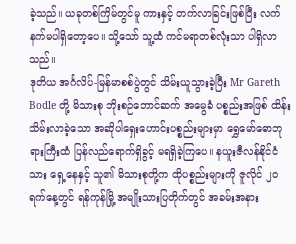ခဲ့သည်။ ယခုတစ်ကြိမ်တွင်မူ ကားနှင့် တက်လာခြင်းဖြစ်ပြီး လက်နက်မပါရှိတော့ပေ။ သို့သော် သူ့ထံ ကင်မရာတစ်လုံးသာ ပါရှိလာသည်။
ဒုတိယ အင်္ဂလိပ်-မြန်မာစစ်ပွဲတွင် သိမ်းယူသွားခဲ့ပြီး Mr Gareth Bodle တို့ မိသားစု ဘိုးစဉ်ဘောင်ဆက် အမွေခံ ပစ္စည်းအဖြစ် ထိန်းသိမ်းလာခဲ့သော အဆိုပါရှေးဟောင်းပစ္စည်းများမှာ ရွှေမော်ဓောဘုရားကြီးထံ ပြန်လည်ရောက်ရှိခွင့် မရရှိခဲ့ကြပေ။ နယူးဇီလန်နိုင်ငံသား ရှေ့နေနှင့် သူ၏ မိသားစုတို့က ထိုပစ္စည်းများကို ဇူလိုင် ၂၀ ရက်နေ့တွင် ရန်ကုန်မြို့ အမျိုးသားပြတိုက်တွင် အခမ်းအနား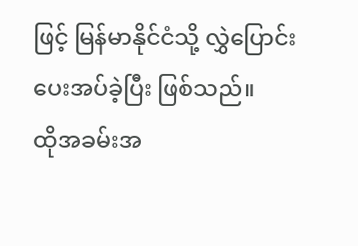ဖြင့် မြန်မာနိုင်ငံသို့ လွှဲပြောင်းပေးအပ်ခဲ့ပြီး ဖြစ်သည်။
ထိုအခမ်းအ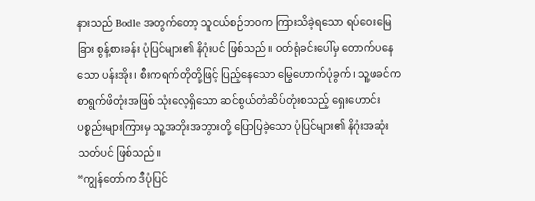နားသည် Bodle အတွက်တော့ သူငယ်စဉ်ဘဝက ကြားသိခဲ့ရသော ရပ်ဝေးမြေခြား စွန့်စားခန်း ပုံပြင်များ၏ နိဂုံးပင် ဖြစ်သည်။ ဝတ်ရုံခင်းပေါ်မှ တောက်ပနေသော ပန်းအိုး၊ စီးကရက်တိုတို့ဖြင့် ပြည့်နေသော မြွေဟောက်ပုံခွက်၊ သူ့ဖခင်က စာရွက်ဖိတုံးအဖြစ် သုံးလေ့ရှိသော ဆင်စွယ်တံဆိပ်တုံးစသည့် ရှေးဟောင်းပစ္စည်းများကြားမှ သူ့အဘိုးအဘွားတို့ ပြောပြခဲ့သော ပုံပြင်များ၏ နိဂုံးအဆုံးသတ်ပင် ဖြစ်သည်။
“ကျွန်တော်က ဒီပုံပြင်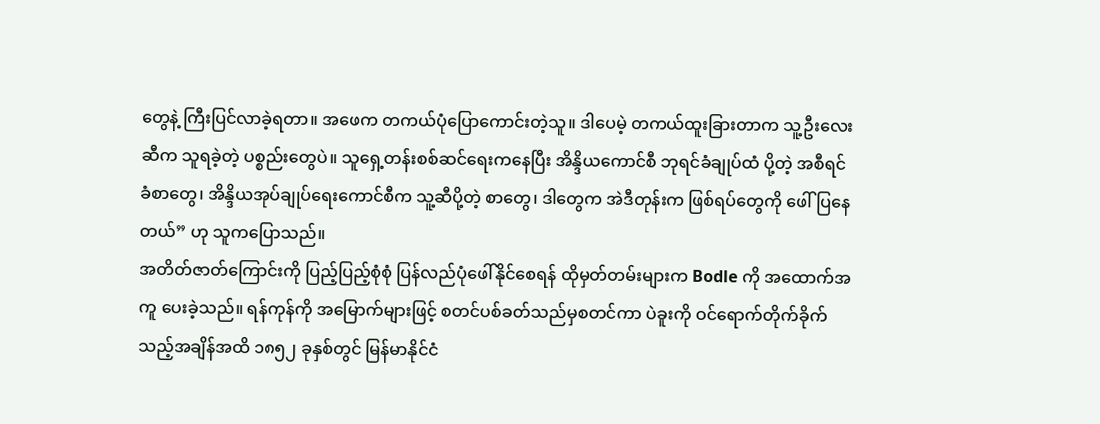တွေနဲ့ ကြီးပြင်လာခဲ့ရတာ။ အဖေက တကယ်ပုံပြောကောင်းတဲ့သူ။ ဒါပေမဲ့ တကယ်ထူးခြားတာက သူ့ဦးလေးဆီက သူရခဲ့တဲ့ ပစ္စည်းတွေပဲ။ သူရှေ့တန်းစစ်ဆင်ရေးကနေပြီး အိန္ဒိယကောင်စီ ဘုရင်ခံချုပ်ထံ ပို့တဲ့ အစီရင်ခံစာတွေ၊ အိန္ဒိယအုပ်ချုပ်ရေးကောင်စီက သူ့ဆီပို့တဲ့ စာတွေ၊ ဒါတွေက အဲဒီတုန်းက ဖြစ်ရပ်တွေကို ဖေါ်ပြနေတယ်” ဟု သူကပြောသည်။
အတိတ်ဇာတ်ကြောင်းကို ပြည့်ပြည့်စုံစုံ ပြန်လည်ပုံဖေါ်နိုင်စေရန် ထိုမှတ်တမ်းများက Bodle ကို အထောက်အကူ ပေးခဲ့သည်။ ရန်ကုန်ကို အမြောက်များဖြင့် စတင်ပစ်ခတ်သည်မှစတင်ကာ ပဲခူးကို ဝင်ရောက်တိုက်ခိုက်သည့်အချိန်အထိ ၁၈၅၂ ခုနှစ်တွင် မြန်မာနိုင်ငံ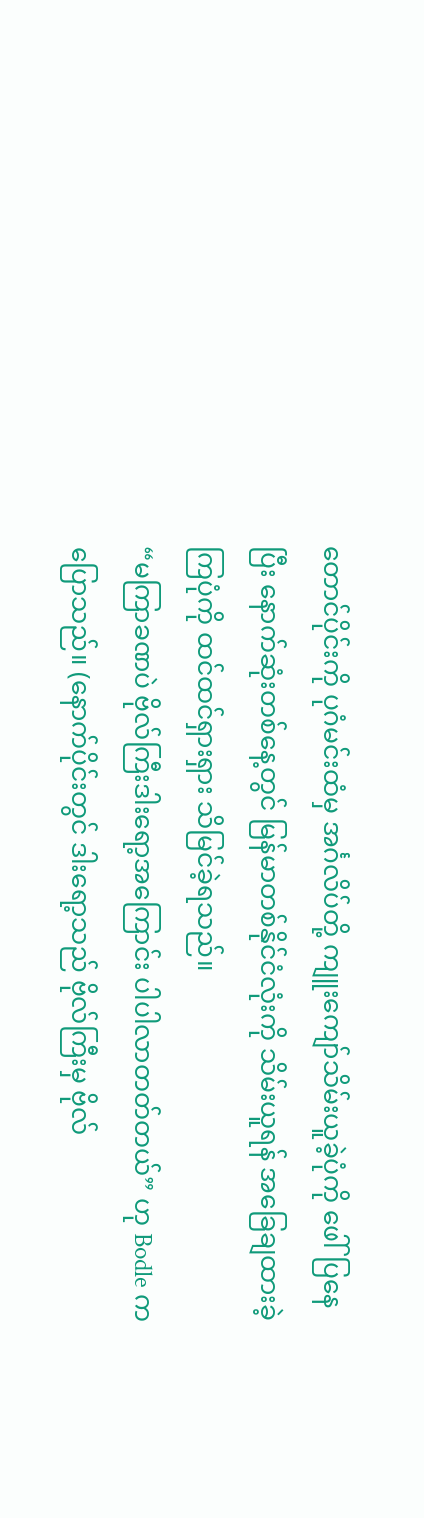တောင်ပိုင်းကို ပုဂံမင်းထံမှ အင်္ဂလိပ်တို့ ကျူးကျော်သိမ်းယူခဲ့ပုံကို ဖေါ်ပြနေပြီး နောက်ဆုံးတစ်နေ့တွင် မြန်မာတစ်နိုင်ငံလုံးကို သိမ်းယူရန် အခြေချထားခဲ့ကြပုံကို ထင်ထင်ရှားရှား သိမြင်ခဲ့ရသည်။
“မကြာခဏပဲ ဗိုလ်ကြီးဒါးရော့အကြောင်း ပါပါလာတတ်တယ်” ဟု Bodle က ပြောသည်။ (နောက်ပိုင်းတွင် ဒါးရော့သည် ဗိုလ်ကြီးမှ ဗိုလ်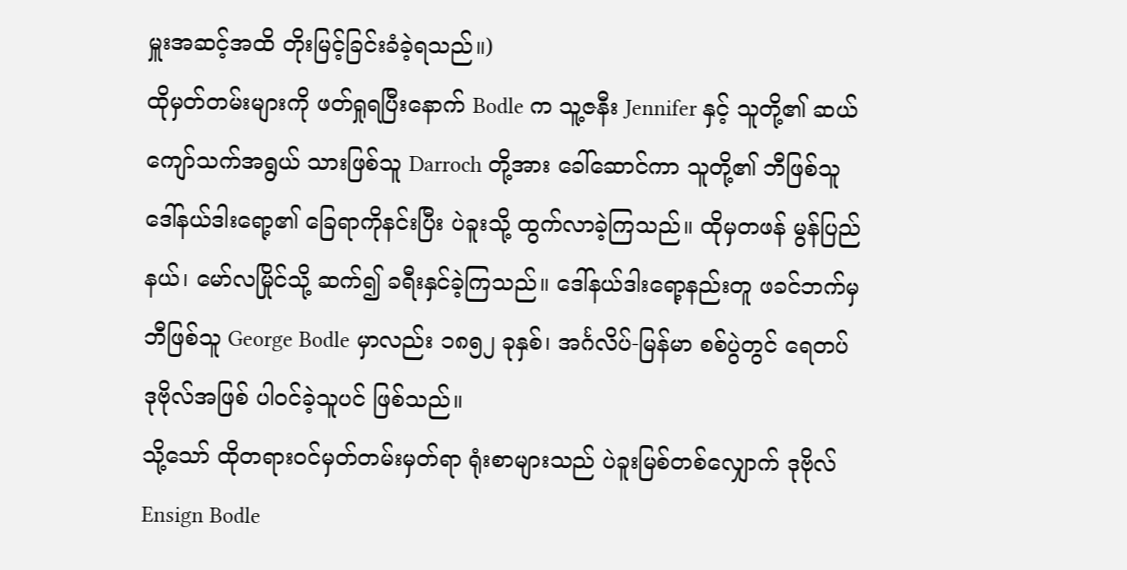မှူးအဆင့်အထိ တိုးမြင့်ခြင်းခံခဲ့ရသည်။)
ထိုမှတ်တမ်းများကို ဖတ်ရှုရပြီးနောက် Bodle က သူ့ဇနီး Jennifer နှင့် သူတို့၏ ဆယ်ကျော်သက်အရွယ် သားဖြစ်သူ Darroch တို့အား ခေါ်ဆောင်ကာ သူတို့၏ ဘီဖြစ်သူ ဒေါ်နယ်ဒါးရော့၏ ခြေရာကိုနင်းပြီး ပဲခူးသို့ ထွက်လာခဲ့ကြသည်။ ထိုမှတဖန် မွန်ပြည်နယ်၊ မော်လမြိုင်သို့ ဆက်၍ ခရီးနှင်ခဲ့ကြသည်။ ဒေါ်နယ်ဒါးရော့နည်းတူ ဖခင်ဘက်မှ ဘီဖြစ်သူ George Bodle မှာလည်း ၁၈၅၂ ခုနှစ်၊ အင်္ဂလိပ်-မြန်မာ စစ်ပွဲတွင် ရေတပ် ဒုဗိုလ်အဖြစ် ပါဝင်ခဲ့သူပင် ဖြစ်သည်။
သို့သော် ထိုတရားဝင်မှတ်တမ်းမှတ်ရာ ရုံးစာများသည် ပဲခူးမြစ်တစ်လျှောက် ဒုဗိုလ် Ensign Bodle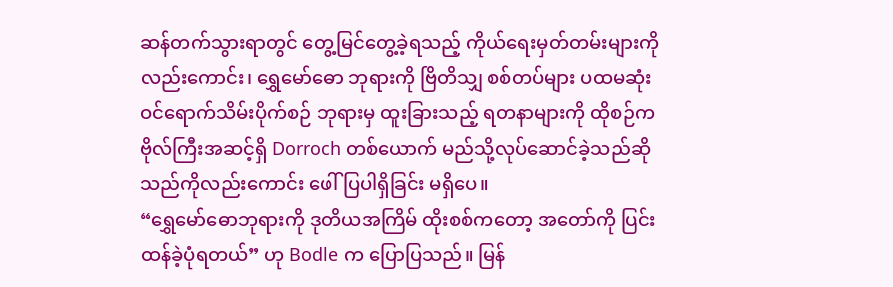ဆန်တက်သွားရာတွင် တွေ့မြင်တွေ့ခဲ့ရသည့် ကိုယ်ရေးမှတ်တမ်းများကိုလည်းကောင်း၊ ရွှေမော်ဓော ဘုရားကို ဗြိတိသျှ စစ်တပ်များ ပထမဆုံး ဝင်ရောက်သိမ်းပိုက်စဉ် ဘုရားမှ ထူးခြားသည့် ရတနာများကို ထိုစဉ်က ဗိုလ်ကြီးအဆင့်ရှိ Dorroch တစ်ယောက် မည်သို့လုပ်ဆောင်ခဲ့သည်ဆိုသည်ကိုလည်းကောင်း ဖေါ်ပြပါရှိခြင်း မရှိပေ။
“ရွှေမော်ဓောဘုရားကို ဒုတိယအကြိမ် ထိုးစစ်ကတော့ အတော်ကို ပြင်းထန်ခဲ့ပုံရတယ်” ဟု Bodle က ပြောပြသည်။ မြန်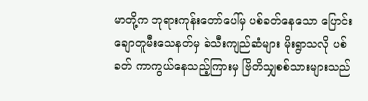မာတို့က ဘုရားကုန်းတော်ပေါ်မှ ပစ်ခတ်နေသော ပြောင်းချောတူမီးသေနတ်မှ ခဲသီးကျည်ဆံများ မိုးရွာသလို ပစ်ခတ် ကာကွယ်နေသည့်ကြားမှ ဗြိတိသျှစစ်သားများသည်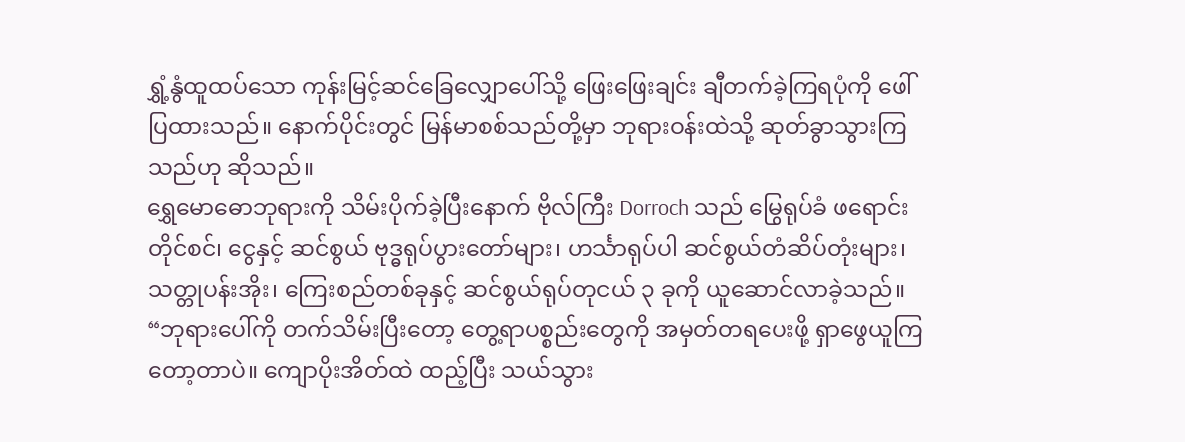ရွှံ့နွံထူထပ်သော ကုန်းမြင့်ဆင်ခြေလျှောပေါ်သို့ ဖြေးဖြေးချင်း ချီတက်ခဲ့ကြရပုံကို ဖေါ်ပြထားသည်။ နောက်ပိုင်းတွင် မြန်မာစစ်သည်တို့မှာ ဘုရားဝန်းထဲသို့ ဆုတ်ခွာသွားကြသည်ဟု ဆိုသည်။
ရွှေမောဓောဘုရားကို သိမ်းပိုက်ခဲ့ပြီးနောက် ဗိုလ်ကြီး Dorroch သည် မြွေရုပ်ခံ ဖရောင်းတိုင်စင်၊ ငွေနှင့် ဆင်စွယ် ဗုဒ္ဓရုပ်ပွားတော်များ၊ ဟင်္သာရုပ်ပါ ဆင်စွယ်တံဆိပ်တုံးများ၊ သတ္တုပန်းအိုး၊ ကြေးစည်တစ်ခုနှင့် ဆင်စွယ်ရုပ်တုငယ် ၃ ခုကို ယူဆောင်လာခဲ့သည်။
“ဘုရားပေါ်ကို တက်သိမ်းပြီးတော့ တွေ့ရာပစ္စည်းတွေကို အမှတ်တရပေးဖို့ ရှာဖွေယူကြတော့တာပဲ။ ကျောပိုးအိတ်ထဲ ထည့်ပြီး သယ်သွား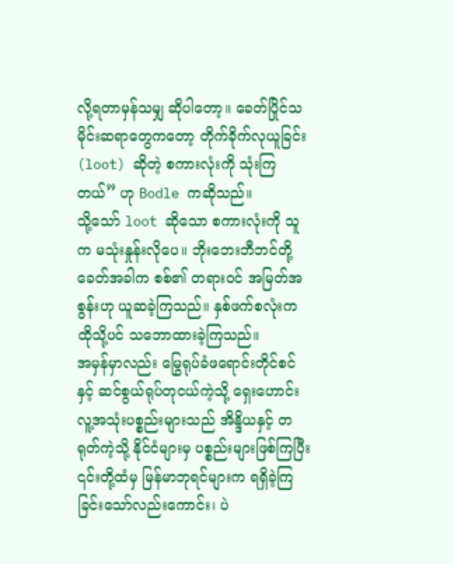လို့ရတာမှန်သမျှ ဆိုပါတော့။ ခေတ်ပြိုင်သမိုင်းဆရာတွေကတော့ တိုက်ခိုက်လုယူခြင်း (loot) ဆိုတဲ့ စကားလုံးကို သုံးကြတယ်” ဟု Bodle ကဆိုသည်။
သို့သော် loot ဆိုသော စကားလုံးကို သူက မသုံးနှုန်းလိုပေ။ ဘိုးဘေးဘီဘင်တို့ ခေတ်အခါက စစ်၏ တရားဝင် အမြတ်အစွန်းဟု ယူဆခဲ့ကြသည်။ နှစ်ဖက်စလုံးက ထိုသို့ပင် သဘောထားခဲ့ကြသည်။
အမှန်မှာလည်း မြွေရုပ်ခံဖရောင်းတိုင်စင်နှင့် ဆင်စွယ်ရုပ်တုငယ်ကဲ့သို့ ရှေးဟောင်း လူ့အသုံးပစ္စည်းများသည် အိန္ဒိယနှင့် တရုတ်ကဲ့သို့ နိုင်ငံများမှ ပစ္စည်းများဖြစ်ကြပြီး ၎င်းတို့ထံမှ မြန်မာဘုရင်များက ရရှိခဲ့ကြခြင်းသော်လည်းကောင်း၊ ပဲ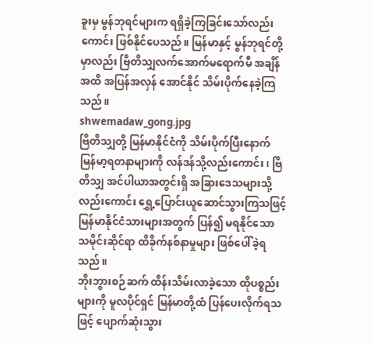ခူးမှ မွန်ဘုရင်များက ရရှိခဲ့ကြခြင်းသော်လည်းကောင်း ဖြစ်နိုင်ပေသည်။ မြန်မာနှင့် မွန်ဘုရင်တို့မှာလည်း ဗြိတိသျှလက်အောက်မရောက်မီ အချိန်အထိ အပြန်အလှန် အောင်နိုင် သိမ်းပိုက်နေခဲ့ကြသည်။
shwemadaw_gong.jpg
ဗြိတိသျှတို့ မြန်မာနိုင်ငံကို သိမ်းပိုက်ပြီးနောက် မြန်မာ့ရတနာများကို လန်ဒန်သို့လည်းကောင်း၊ ဗြိတိသျှ အင်ပါယာအတွင်းရှိ အခြားဒေသများသို့လည်းကောင်း ရွှေ့ပြောင်းယူဆောင်သွားကြသဖြင့် မြန်မာနိုင်ငံသားများအတွက် ပြန်၍ မရနိုင်သော သမိုင်းဆိုင်ရာ ထိခိုက်နစ်နာမှုများ ဖြစ်ပေါ်ခဲ့ရသည်။
ဘိုးဘွားစဉ်ဆက် ထိန်းသိမ်းလာခဲ့သော ထိုပစ္စည်းများကို မူလပိုင်ရှင် မြန်မာတို့ထံ ပြန်ပေးလိုက်ရသဖြင့် ပျောက်ဆုံးသွား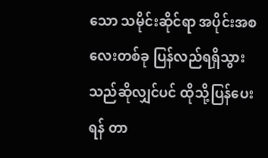သော သမိုင်းဆိုင်ရာ အပိုင်းအစလေးတစ်ခု ပြန်လည်ရရှိသွားသည်ဆိုလျှင်ပင် ထိုသို့ပြန်ပေးရန် တာ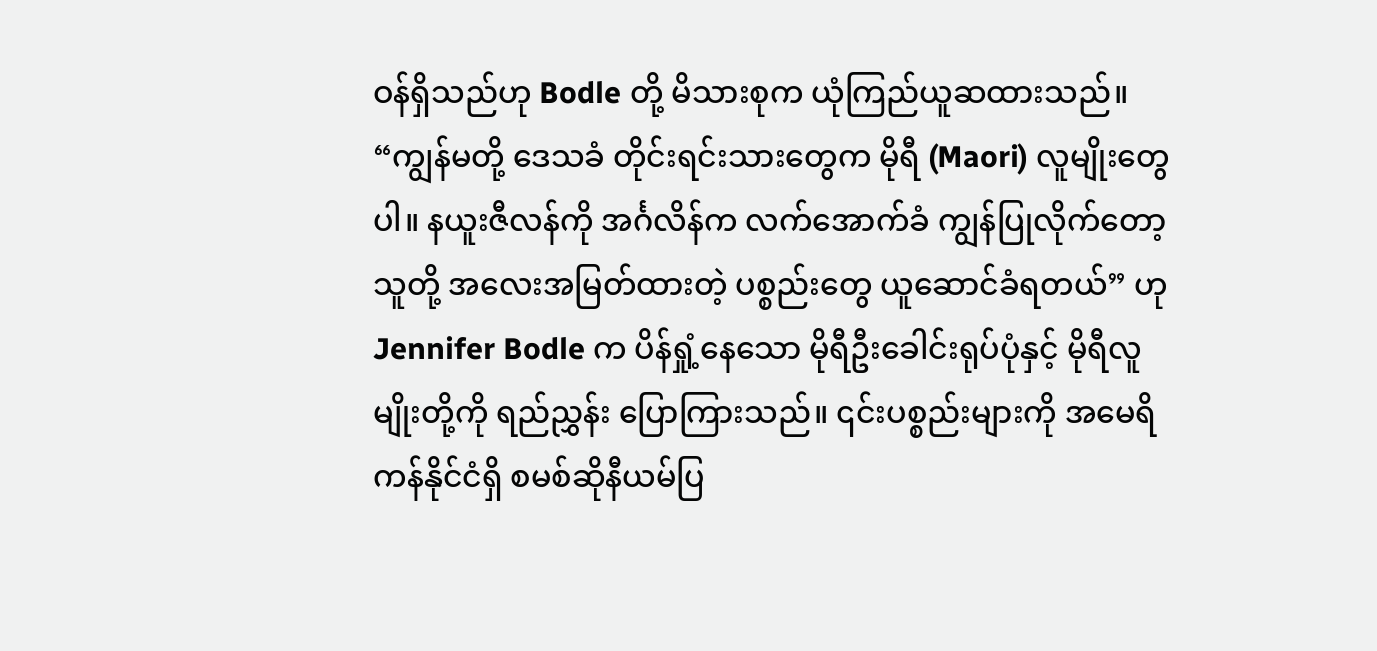ဝန်ရှိသည်ဟု Bodle တို့ မိသားစုက ယုံကြည်ယူဆထားသည်။
“ကျွန်မတို့ ဒေသခံ တိုင်းရင်းသားတွေက မိုရီ (Maori) လူမျိုးတွေပါ။ နယူးဇီလန်ကို အင်္ဂလိန်က လက်အောက်ခံ ကျွန်ပြုလိုက်တော့ သူတို့ အလေးအမြတ်ထားတဲ့ ပစ္စည်းတွေ ယူဆောင်ခံရတယ်” ဟု Jennifer Bodle က ပိန်ရှုံ့နေသော မိုရီဦးခေါင်းရုပ်ပုံနှင့် မိုရီလူမျိုးတို့ကို ရည်ညွှန်း ပြောကြားသည်။ ၎င်းပစ္စည်းများကို အမေရိကန်နိုင်ငံရှိ စမစ်ဆိုနီယမ်ပြ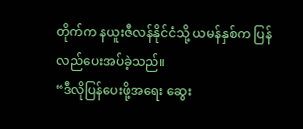တိုက်က နယူးဇီလန်နိုင်ငံသို့ ယမန်နှစ်က ပြန်လည်ပေးအပ်ခဲ့သည်။
“ဒီလိုပြန်ပေးဖို့အရေး ဆွေး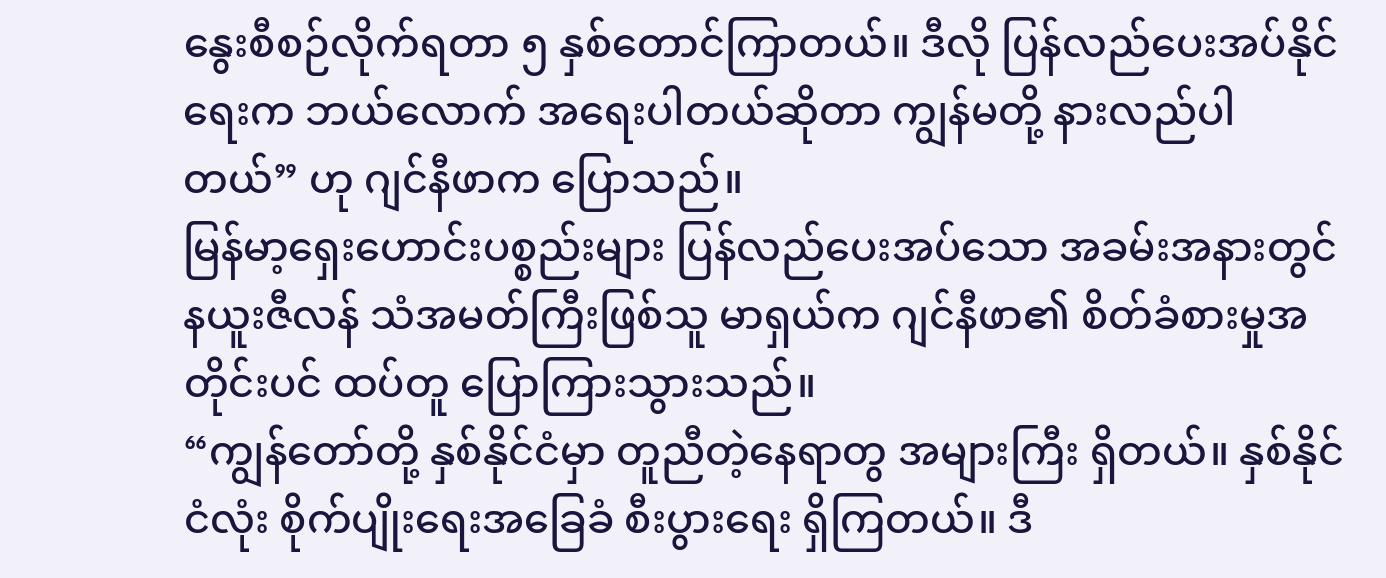နွေးစီစဉ်လိုက်ရတာ ၅ နှစ်တောင်ကြာတယ်။ ဒီလို ပြန်လည်ပေးအပ်နိုင်ရေးက ဘယ်လောက် အရေးပါတယ်ဆိုတာ ကျွန်မတို့ နားလည်ပါတယ်” ဟု ဂျင်နီဖာက ပြောသည်။
မြန်မာ့ရှေးဟောင်းပစ္စည်းများ ပြန်လည်ပေးအပ်သော အခမ်းအနားတွင် နယူးဇီလန် သံအမတ်ကြီးဖြစ်သူ မာရှယ်က ဂျင်နီဖာ၏ စိတ်ခံစားမှုအတိုင်းပင် ထပ်တူ ပြောကြားသွားသည်။
“ကျွန်တော်တို့ နှစ်နိုင်ငံမှာ တူညီတဲ့နေရာတွ အများကြီး ရှိတယ်။ နှစ်နိုင်ငံလုံး စိုက်ပျိုးရေးအခြေခံ စီးပွားရေး ရှိကြတယ်။ ဒီ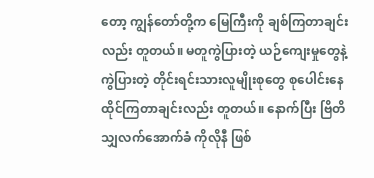တော့ ကျွန်တော်တို့က မြေကြီးကို ချစ်ကြတာချင်းလည်း တူတယ်။ မတူကွဲပြားတဲ့ ယဉ်ကျေးမှုတွေနဲ့ ကွဲပြားတဲ့ တိုင်းရင်းသားလူမျိုးစုတွေ စုပေါင်းနေထိုင်ကြတာချင်းလည်း တူတယ်။ နောက်ပြီး ဗြိတိသျှလက်အောက်ခံ ကိုလိုနီ ဖြစ်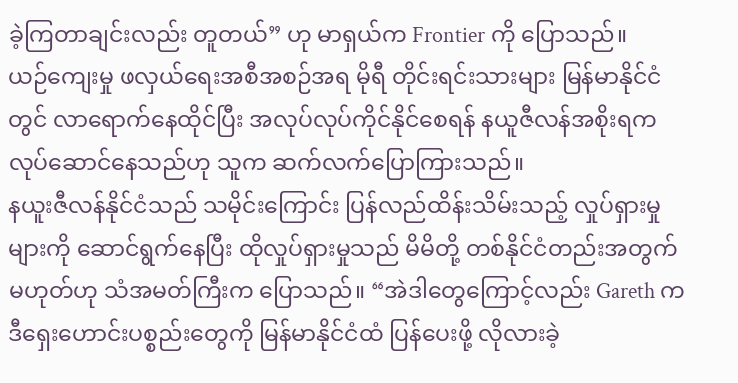ခဲ့ကြတာချင်းလည်း တူတယ်” ဟု မာရှယ်က Frontier ကို ပြောသည်။
ယဉ်ကျေးမှု ဖလှယ်ရေးအစီအစဉ်အရ မိုရီ တိုင်းရင်းသားများ မြန်မာနိုင်ငံတွင် လာရောက်နေထိုင်ပြီး အလုပ်လုပ်ကိုင်နိုင်စေရန် နယူဇီလန်အစိုးရက လုပ်ဆောင်နေသည်ဟု သူက ဆက်လက်ပြောကြားသည်။
နယူးဇီလန်နိုင်ငံသည် သမိုင်းကြောင်း ပြန်လည်ထိန်းသိမ်းသည့် လှုပ်ရှားမှုများကို ဆောင်ရွက်နေပြီး ထိုလှုပ်ရှားမှုသည် မိမိတို့ တစ်နိုင်ငံတည်းအတွက် မဟုတ်ဟု သံအမတ်ကြီးက ပြောသည်။ “အဲဒါတွေကြောင့်လည်း Gareth က ဒီရှေးဟောင်းပစ္စည်းတွေကို မြန်မာနိုင်ငံထံ ပြန်ပေးဖို့ လိုလားခဲ့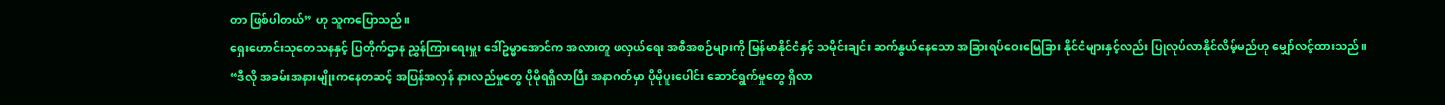တာ ဖြစ်ပါတယ်” ဟု သူကပြောသည်။
ရှေးဟောင်းသုတေသနနှင့် ပြတိုက်ဌာန ညွှန်ကြားရေးမှူး ဒေါ်ဥမ္မာအောင်က အလားတူ ဖလှယ်ရေး အစီအစဉ်များကို မြန်မာနိုင်ငံနှင့် သမိုင်းချင်း ဆက်နွယ်နေသော အခြားရပ်ဝေးမြေခြား နိုင်ငံများနှင့်လည်း ပြုလုပ်လာနိုင်လိမ့်မည်ဟု မျှော်လင့်ထားသည်။
“ဒီလို အခမ်းအနားမျိုးကနေတဆင့် အပြန်အလှန် နားလည်မှုတွေ ပိုမိုရရှိလာပြီး အနာဂတ်မှာ ပိုမိုပူးပေါင်း ဆောင်ရွက်မှုတွေ ရှိလာ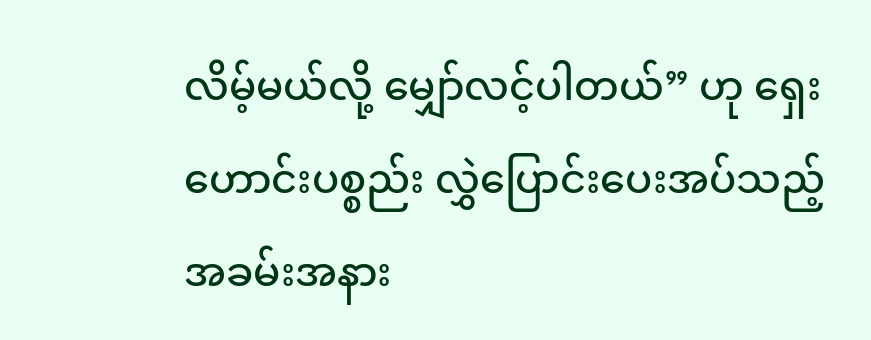လိမ့်မယ်လို့ မျှော်လင့်ပါတယ်” ဟု ရှေးဟောင်းပစ္စည်း လွှဲပြောင်းပေးအပ်သည့် အခမ်းအနား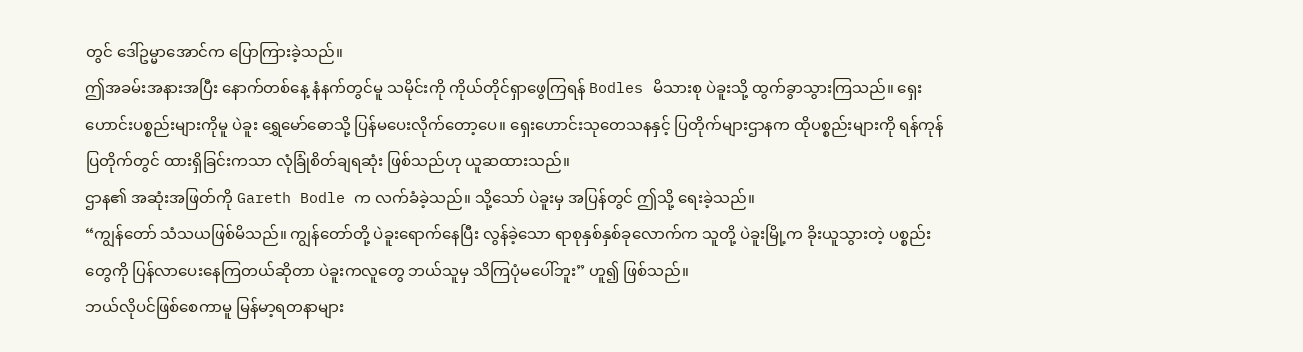တွင် ဒေါ်ဥမ္မာအောင်က ပြောကြားခဲ့သည်။
ဤအခမ်းအနားအပြီး နောက်တစ်နေ့ နံနက်တွင်မူ သမိုင်းကို ကိုယ်တိုင်ရှာဖွေကြရန် Bodles မိသားစု ပဲခူးသို့ ထွက်ခွာသွားကြသည်။ ရှေးဟောင်းပစ္စည်းများကိုမူ ပဲခူး ရွှေမော်ဓောသို့ ပြန်မပေးလိုက်တော့ပေ။ ရှေးဟောင်းသုတေသနနှင့် ပြတိုက်များဌာနက ထိုပစ္စည်းများကို ရန်ကုန်ပြတိုက်တွင် ထားရှိခြင်းကသာ လုံခြုံစိတ်ချရဆုံး ဖြစ်သည်ဟု ယူဆထားသည်။
ဌာန၏ အဆုံးအဖြတ်ကို Gareth Bodle က လက်ခံခဲ့သည်။ သို့သော် ပဲခူးမှ အပြန်တွင် ဤသို့ ရေးခဲ့သည်။
“ကျွန်တော် သံသယဖြစ်မိသည်။ ကျွန်တော်တို့ ပဲခူးရောက်နေပြီး လွန်ခဲ့သော ရာစုနှစ်နှစ်ခုလောက်က သူတို့ ပဲခူးမြို့က ခိုးယူသွားတဲ့ ပစ္စည်းတွေကို ပြန်လာပေးနေကြတယ်ဆိုတာ ပဲခူးကလူတွေ ဘယ်သူမှ သိကြပုံမပေါ်ဘူး” ဟူ၍ ဖြစ်သည်။
ဘယ်လိုပင်ဖြစ်စေကာမူ မြန်မာ့ရတနာများ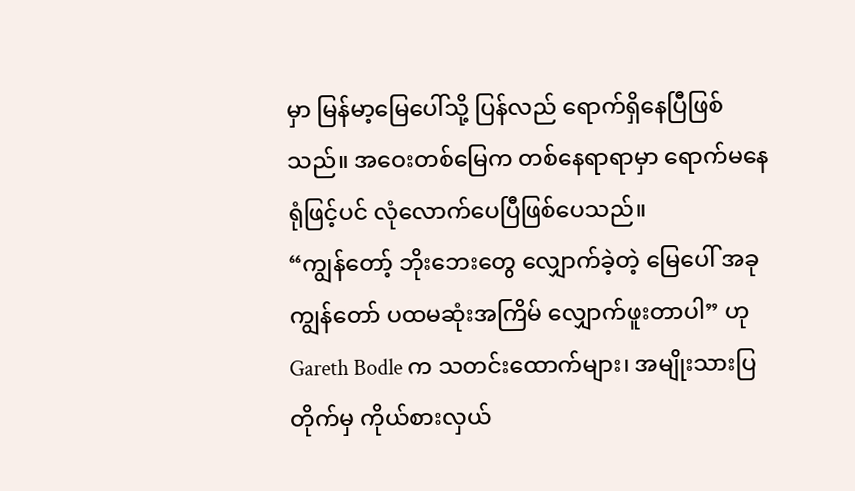မှာ မြန်မာ့မြေပေါ်သို့ ပြန်လည် ရောက်ရှိနေပြီဖြစ်သည်။ အဝေးတစ်မြေက တစ်နေရာရာမှာ ရောက်မနေရုံဖြင့်ပင် လုံလောက်ပေပြီဖြစ်ပေသည်။
“ကျွန်တော့် ဘိုးဘေးတွေ လျှောက်ခဲ့တဲ့ မြေပေါ် အခု ကျွန်တော် ပထမဆုံးအကြိမ် လျှောက်ဖူးတာပါ” ဟု Gareth Bodle က သတင်းထောက်များ၊ အမျိုးသားပြတိုက်မှ ကိုယ်စားလှယ်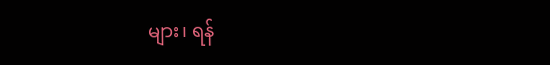များ၊ ရန်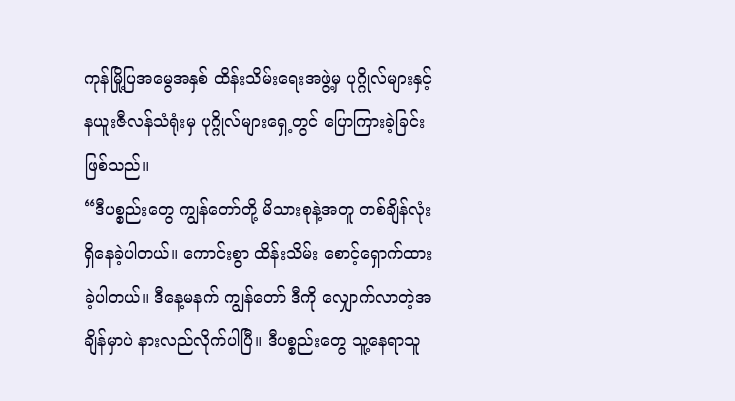ကုန်မြို့ပြအမွေအနှစ် ထိန်းသိမ်းရေးအဖွဲ့မှ ပုဂ္ဂိုလ်များနှင့် နယူးဇီလန်သံရုံးမှ ပုဂ္ဂိုလ်များရှေ့တွင် ပြောကြားခဲ့ခြင်း ဖြစ်သည်။
“ဒီပစ္စည်းတွေ ကျွန်တော်တို့ မိသားစုနဲ့အတူ တစ်ချိန်လုံး ရှိနေခဲ့ပါတယ်။ ကောင်းစွာ ထိန်းသိမ်း စောင့်ရှောက်ထားခဲ့ပါတယ်။ ဒီနေ့မနက် ကျွန်တော် ဒီကို လျှောက်လာတဲ့အချိန်မှာပဲ နားလည်လိုက်ပါပြီ။ ဒီပစ္စည်းတွေ သူ့နေရာသူ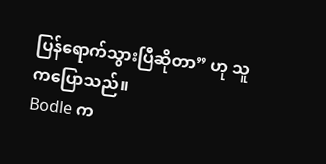ပြန်ရောက်သွားပြီဆိုတာ” ဟု သူကပြောသည်။
Bodle က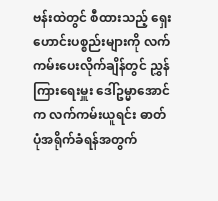ဗန်းထဲတွင် စီထားသည့် ရှေးဟောင်းပစ္စည်းများကို လက်ကမ်းပေးလိုက်ချိန်တွင် ညွှန်ကြားရေးမှူး ဒေါ်ဥမ္မာအောင်က လက်ကမ်းယူရင်း ဓာတ်ပုံအရိုက်ခံရန်အတွက်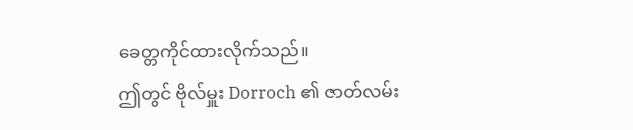ခေတ္တကိုင်ထားလိုက်သည်။
ဤတွင် ဗိုလ်မှူး Dorroch ၏ ဇာတ်လမ်း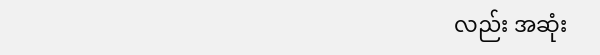လည်း အဆုံး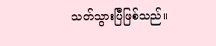သတ်သွားပြီဖြစ်သည်။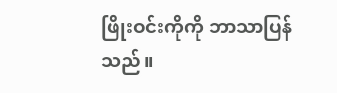ဖြိုးဝင်းကိုကို ဘာသာပြန်သည်။